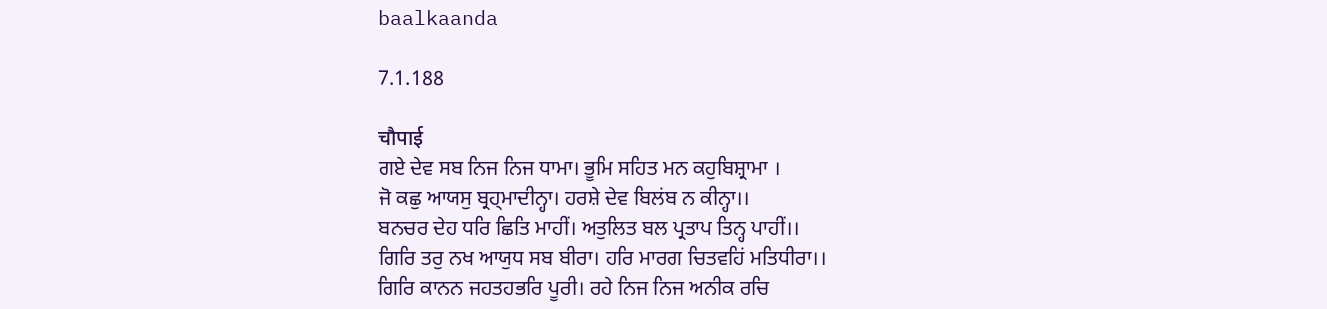baalkaanda

7.1.188

चौपाई
ਗਏ ਦੇਵ ਸਬ ਨਿਜ ਨਿਜ ਧਾਮਾ। ਭੂਮਿ ਸਹਿਤ ਮਨ ਕਹੁਬਿਸ਼੍ਰਾਮਾ ।
ਜੋ ਕਛੁ ਆਯਸੁ ਬ੍ਰਹ੍ਮਾਦੀਨ੍ਹਾ। ਹਰਸ਼ੇ ਦੇਵ ਬਿਲਂਬ ਨ ਕੀਨ੍ਹਾ।।
ਬਨਚਰ ਦੇਹ ਧਰਿ ਛਿਤਿ ਮਾਹੀਂ। ਅਤੁਲਿਤ ਬਲ ਪ੍ਰਤਾਪ ਤਿਨ੍ਹ ਪਾਹੀਂ।।
ਗਿਰਿ ਤਰੁ ਨਖ ਆਯੁਧ ਸਬ ਬੀਰਾ। ਹਰਿ ਮਾਰਗ ਚਿਤਵਹਿਂ ਮਤਿਧੀਰਾ।।
ਗਿਰਿ ਕਾਨਨ ਜਹਤਹਭਰਿ ਪੂਰੀ। ਰਹੇ ਨਿਜ ਨਿਜ ਅਨੀਕ ਰਚਿ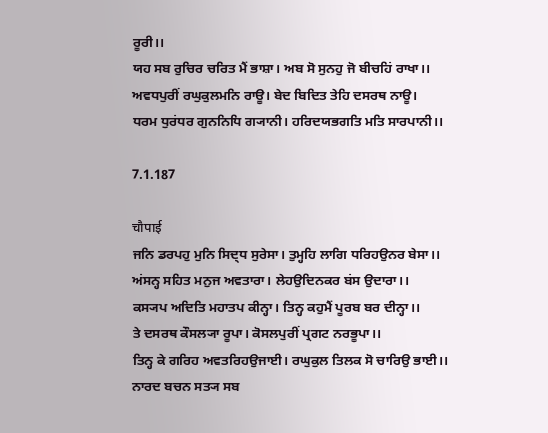ਰੂਰੀ।।
ਯਹ ਸਬ ਰੁਚਿਰ ਚਰਿਤ ਮੈਂ ਭਾਸ਼ਾ। ਅਬ ਸੋ ਸੁਨਹੁ ਜੋ ਬੀਚਹਿਂ ਰਾਖਾ।।
ਅਵਧਪੁਰੀਂ ਰਘੁਕੁਲਮਨਿ ਰਾਊ। ਬੇਦ ਬਿਦਿਤ ਤੇਹਿ ਦਸਰਥ ਨਾਊ।
ਧਰਮ ਧੁਰਂਧਰ ਗੁਨਨਿਧਿ ਗ੍ਯਾਨੀ। ਹਰਿਦਯਭਗਤਿ ਮਤਿ ਸਾਰਪਾਨੀ।।

7.1.187

चौपाई
ਜਨਿ ਡਰਪਹੁ ਮੁਨਿ ਸਿਦ੍ਧ ਸੁਰੇਸਾ। ਤੁਮ੍ਹਹਿ ਲਾਗਿ ਧਰਿਹਉਨਰ ਬੇਸਾ।।
ਅਂਸਨ੍ਹ ਸਹਿਤ ਮਨੁਜ ਅਵਤਾਰਾ। ਲੇਹਉਦਿਨਕਰ ਬਂਸ ਉਦਾਰਾ।।
ਕਸ੍ਯਪ ਅਦਿਤਿ ਮਹਾਤਪ ਕੀਨ੍ਹਾ। ਤਿਨ੍ਹ ਕਹੁਮੈਂ ਪੂਰਬ ਬਰ ਦੀਨ੍ਹਾ।।
ਤੇ ਦਸਰਥ ਕੌਸਲ੍ਯਾ ਰੂਪਾ। ਕੋਸਲਪੁਰੀਂ ਪ੍ਰਗਟ ਨਰਭੂਪਾ।।
ਤਿਨ੍ਹ ਕੇ ਗਰਿਹ ਅਵਤਰਿਹਉਜਾਈ। ਰਘੁਕੁਲ ਤਿਲਕ ਸੋ ਚਾਰਿਉ ਭਾਈ।।
ਨਾਰਦ ਬਚਨ ਸਤ੍ਯ ਸਬ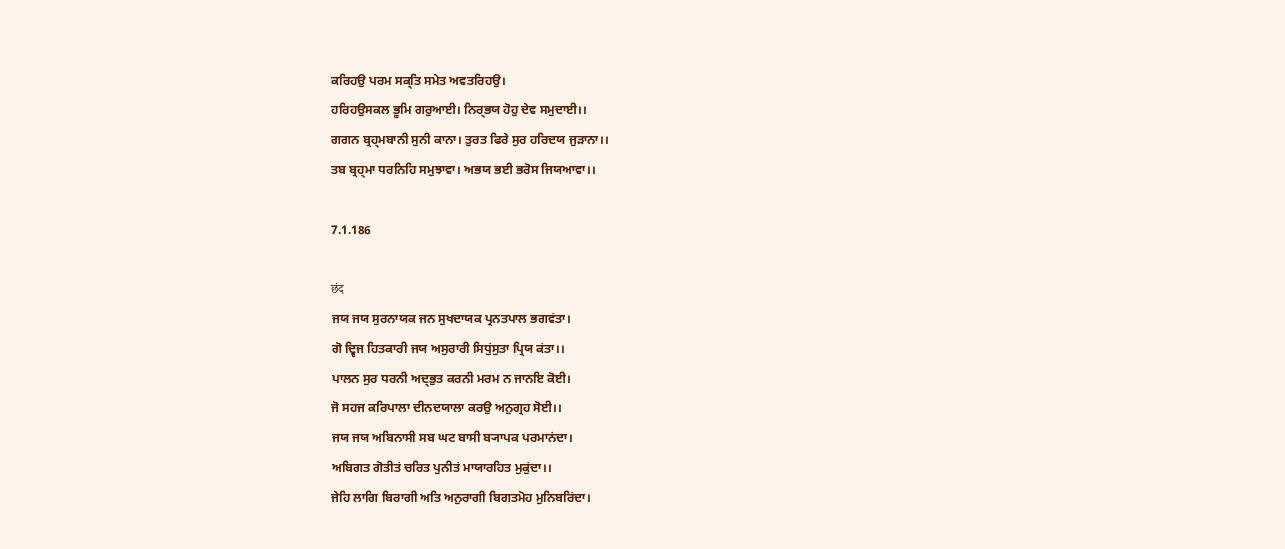ਕਰਿਹਉ ਪਰਮ ਸਕ੍ਤਿ ਸਮੇਤ ਅਵਤਰਿਹਉ।
ਹਰਿਹਉਸਕਲ ਭੂਮਿ ਗਰੁਆਈ। ਨਿਰ੍ਭਯ ਹੋਹੁ ਦੇਵ ਸਮੁਦਾਈ।।
ਗਗਨ ਬ੍ਰਹ੍ਮਬਾਨੀ ਸੁਨੀ ਕਾਨਾ। ਤੁਰਤ ਫਿਰੇ ਸੁਰ ਹਰਿਦਯ ਜੁਡ਼ਾਨਾ।।
ਤਬ ਬ੍ਰਹ੍ਮਾ ਧਰਨਿਹਿ ਸਮੁਝਾਵਾ। ਅਭਯ ਭਈ ਭਰੋਸ ਜਿਯਆਵਾ।।

7.1.186

छंद
ਜਯ ਜਯ ਸੁਰਨਾਯਕ ਜਨ ਸੁਖਦਾਯਕ ਪ੍ਰਨਤਪਾਲ ਭਗਵਂਤਾ।
ਗੋ ਦ੍ਵਿਜ ਹਿਤਕਾਰੀ ਜਯ ਅਸੁਰਾਰੀ ਸਿਧੁਂਸੁਤਾ ਪ੍ਰਿਯ ਕਂਤਾ।।
ਪਾਲਨ ਸੁਰ ਧਰਨੀ ਅਦ੍ਭੁਤ ਕਰਨੀ ਮਰਮ ਨ ਜਾਨਇ ਕੋਈ।
ਜੋ ਸਹਜ ਕਰਿਪਾਲਾ ਦੀਨਦਯਾਲਾ ਕਰਉ ਅਨੁਗ੍ਰਹ ਸੋਈ।।
ਜਯ ਜਯ ਅਬਿਨਾਸੀ ਸਬ ਘਟ ਬਾਸੀ ਬ੍ਯਾਪਕ ਪਰਮਾਨਂਦਾ।
ਅਬਿਗਤ ਗੋਤੀਤਂ ਚਰਿਤ ਪੁਨੀਤਂ ਮਾਯਾਰਹਿਤ ਮੁਕੁਂਦਾ।।
ਜੇਹਿ ਲਾਗਿ ਬਿਰਾਗੀ ਅਤਿ ਅਨੁਰਾਗੀ ਬਿਗਤਮੋਹ ਮੁਨਿਬਰਿਂਦਾ।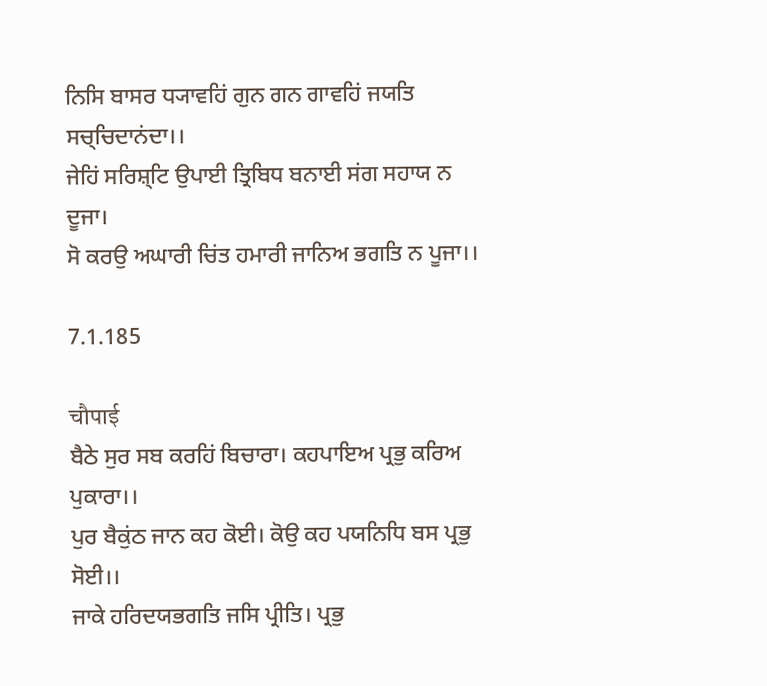ਨਿਸਿ ਬਾਸਰ ਧ੍ਯਾਵਹਿਂ ਗੁਨ ਗਨ ਗਾਵਹਿਂ ਜਯਤਿ ਸਚ੍ਚਿਦਾਨਂਦਾ।।
ਜੇਹਿਂ ਸਰਿਸ਼੍ਟਿ ਉਪਾਈ ਤ੍ਰਿਬਿਧ ਬਨਾਈ ਸਂਗ ਸਹਾਯ ਨ ਦੂਜਾ।
ਸੋ ਕਰਉ ਅਘਾਰੀ ਚਿਂਤ ਹਮਾਰੀ ਜਾਨਿਅ ਭਗਤਿ ਨ ਪੂਜਾ।।

7.1.185

चौपाई
ਬੈਠੇ ਸੁਰ ਸਬ ਕਰਹਿਂ ਬਿਚਾਰਾ। ਕਹਪਾਇਅ ਪ੍ਰਭੁ ਕਰਿਅ ਪੁਕਾਰਾ।।
ਪੁਰ ਬੈਕੁਂਠ ਜਾਨ ਕਹ ਕੋਈ। ਕੋਉ ਕਹ ਪਯਨਿਧਿ ਬਸ ਪ੍ਰਭੁ ਸੋਈ।।
ਜਾਕੇ ਹਰਿਦਯਭਗਤਿ ਜਸਿ ਪ੍ਰੀਤਿ। ਪ੍ਰਭੁ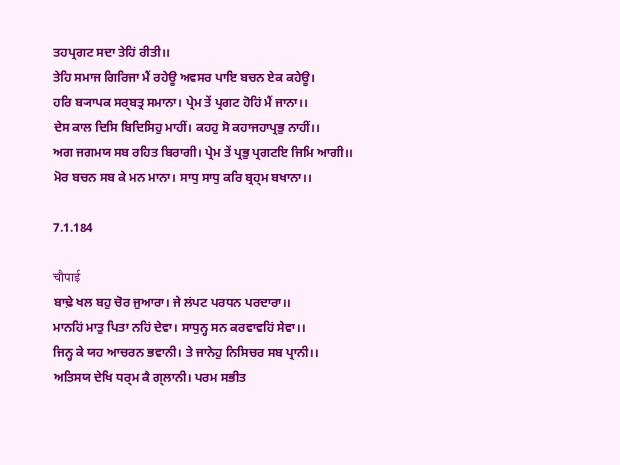ਤਹਪ੍ਰਗਟ ਸਦਾ ਤੇਹਿਂ ਰੀਤੀ।।
ਤੇਹਿ ਸਮਾਜ ਗਿਰਿਜਾ ਮੈਂ ਰਹੇਊ ਅਵਸਰ ਪਾਇ ਬਚਨ ਏਕ ਕਹੇਊ।
ਹਰਿ ਬ੍ਯਾਪਕ ਸਰ੍ਬਤ੍ਰ ਸਮਾਨਾ। ਪ੍ਰੇਮ ਤੇਂ ਪ੍ਰਗਟ ਹੋਹਿਂ ਮੈਂ ਜਾਨਾ।।
ਦੇਸ ਕਾਲ ਦਿਸਿ ਬਿਦਿਸਿਹੁ ਮਾਹੀਂ। ਕਹਹੁ ਸੋ ਕਹਾਜਹਾਪ੍ਰਭੁ ਨਾਹੀਂ।।
ਅਗ ਜਗਮਯ ਸਬ ਰਹਿਤ ਬਿਰਾਗੀ। ਪ੍ਰੇਮ ਤੇਂ ਪ੍ਰਭੁ ਪ੍ਰਗਟਇ ਜਿਮਿ ਆਗੀ।।
ਮੋਰ ਬਚਨ ਸਬ ਕੇ ਮਨ ਮਾਨਾ। ਸਾਧੁ ਸਾਧੁ ਕਰਿ ਬ੍ਰਹ੍ਮ ਬਖਾਨਾ।।

7.1.184

चौपाई
ਬਾਢ਼ੇ ਖਲ ਬਹੁ ਚੋਰ ਜੁਆਰਾ। ਜੇ ਲਂਪਟ ਪਰਧਨ ਪਰਦਾਰਾ।।
ਮਾਨਹਿਂ ਮਾਤੁ ਪਿਤਾ ਨਹਿਂ ਦੇਵਾ। ਸਾਧੁਨ੍ਹ ਸਨ ਕਰਵਾਵਹਿਂ ਸੇਵਾ।।
ਜਿਨ੍ਹ ਕੇ ਯਹ ਆਚਰਨ ਭਵਾਨੀ। ਤੇ ਜਾਨੇਹੁ ਨਿਸਿਚਰ ਸਬ ਪ੍ਰਾਨੀ।।
ਅਤਿਸਯ ਦੇਖਿ ਧਰ੍ਮ ਕੈ ਗ੍ਲਾਨੀ। ਪਰਮ ਸਭੀਤ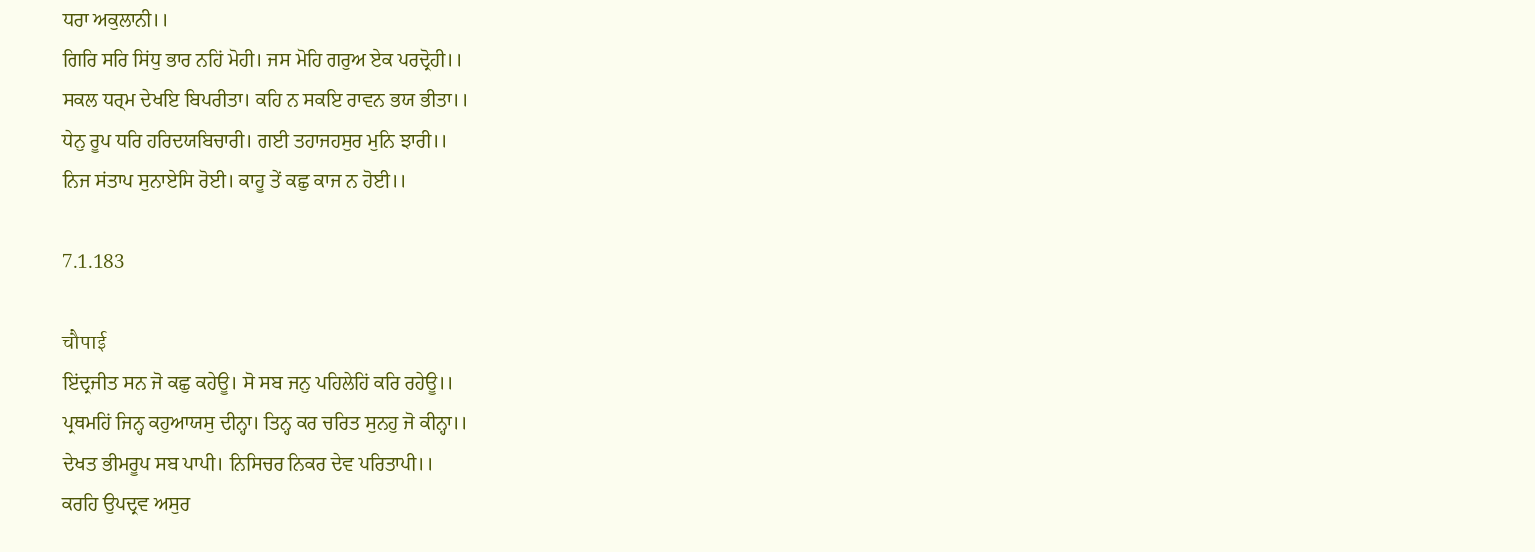ਧਰਾ ਅਕੁਲਾਨੀ।।
ਗਿਰਿ ਸਰਿ ਸਿਂਧੁ ਭਾਰ ਨਹਿਂ ਮੋਹੀ। ਜਸ ਮੋਹਿ ਗਰੁਅ ਏਕ ਪਰਦ੍ਰੋਹੀ।।
ਸਕਲ ਧਰ੍ਮ ਦੇਖਇ ਬਿਪਰੀਤਾ। ਕਹਿ ਨ ਸਕਇ ਰਾਵਨ ਭਯ ਭੀਤਾ।।
ਧੇਨੁ ਰੂਪ ਧਰਿ ਹਰਿਦਯਬਿਚਾਰੀ। ਗਈ ਤਹਾਜਹਸੁਰ ਮੁਨਿ ਝਾਰੀ।।
ਨਿਜ ਸਂਤਾਪ ਸੁਨਾਏਸਿ ਰੋਈ। ਕਾਹੂ ਤੇਂ ਕਛੁ ਕਾਜ ਨ ਹੋਈ।।

7.1.183

चौपाई
ਇਂਦ੍ਰਜੀਤ ਸਨ ਜੋ ਕਛੁ ਕਹੇਊ। ਸੋ ਸਬ ਜਨੁ ਪਹਿਲੇਹਿਂ ਕਰਿ ਰਹੇਊ।।
ਪ੍ਰਥਮਹਿਂ ਜਿਨ੍ਹ ਕਹੁਆਯਸੁ ਦੀਨ੍ਹਾ। ਤਿਨ੍ਹ ਕਰ ਚਰਿਤ ਸੁਨਹੁ ਜੋ ਕੀਨ੍ਹਾ।।
ਦੇਖਤ ਭੀਮਰੂਪ ਸਬ ਪਾਪੀ। ਨਿਸਿਚਰ ਨਿਕਰ ਦੇਵ ਪਰਿਤਾਪੀ।।
ਕਰਹਿ ਉਪਦ੍ਰਵ ਅਸੁਰ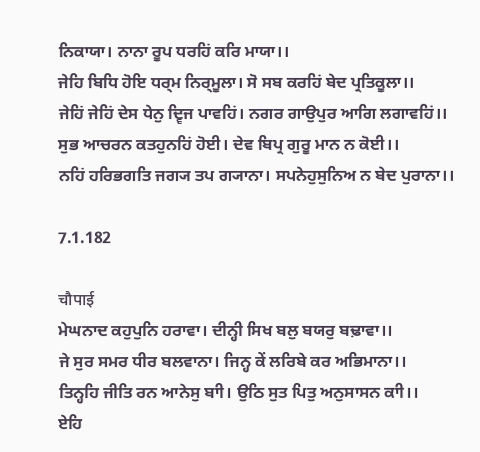ਨਿਕਾਯਾ। ਨਾਨਾ ਰੂਪ ਧਰਹਿਂ ਕਰਿ ਮਾਯਾ।।
ਜੇਹਿ ਬਿਧਿ ਹੋਇ ਧਰ੍ਮ ਨਿਰ੍ਮੂਲਾ। ਸੋ ਸਬ ਕਰਹਿਂ ਬੇਦ ਪ੍ਰਤਿਕੂਲਾ।।
ਜੇਹਿਂ ਜੇਹਿਂ ਦੇਸ ਧੇਨੁ ਦ੍ਵਿਜ ਪਾਵਹਿਂ। ਨਗਰ ਗਾਉਪੁਰ ਆਗਿ ਲਗਾਵਹਿਂ।।
ਸੁਭ ਆਚਰਨ ਕਤਹੁਨਹਿਂ ਹੋਈ। ਦੇਵ ਬਿਪ੍ਰ ਗੁਰੂ ਮਾਨ ਨ ਕੋਈ।।
ਨਹਿਂ ਹਰਿਭਗਤਿ ਜਗ੍ਯ ਤਪ ਗ੍ਯਾਨਾ। ਸਪਨੇਹੁਸੁਨਿਅ ਨ ਬੇਦ ਪੁਰਾਨਾ।।

7.1.182

चौपाई
ਮੇਘਨਾਦ ਕਹੁਪੁਨਿ ਹਰਾਵਾ। ਦੀਨ੍ਹੀ ਸਿਖ ਬਲੁ ਬਯਰੁ ਬਢ਼ਾਵਾ।।
ਜੇ ਸੁਰ ਸਮਰ ਧੀਰ ਬਲਵਾਨਾ। ਜਿਨ੍ਹ ਕੇਂ ਲਰਿਬੇ ਕਰ ਅਭਿਮਾਨਾ।।
ਤਿਨ੍ਹਹਿ ਜੀਤਿ ਰਨ ਆਨੇਸੁ ਬਾੀ। ਉਠਿ ਸੁਤ ਪਿਤੁ ਅਨੁਸਾਸਨ ਕਾੀ।।
ਏਹਿ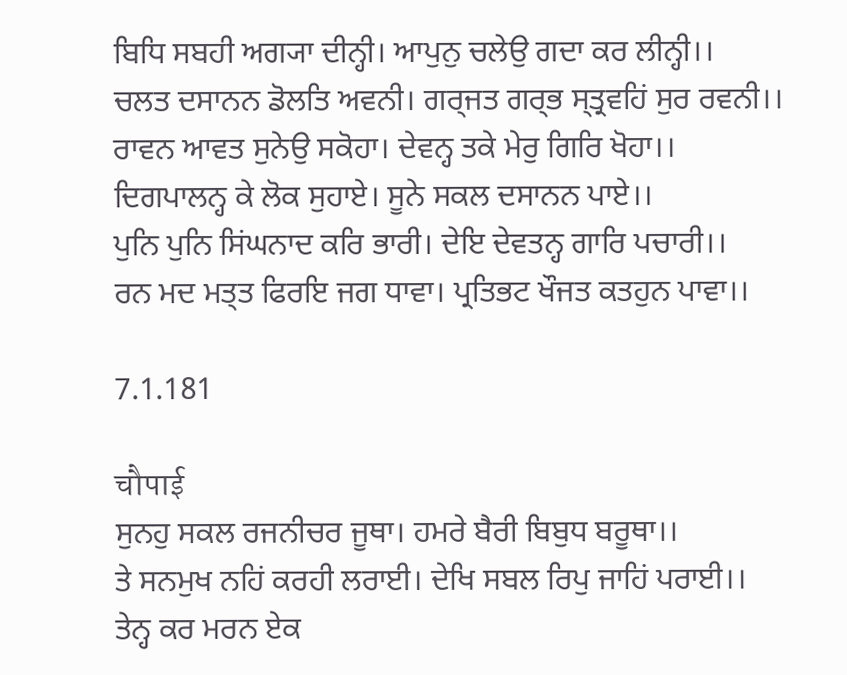ਬਿਧਿ ਸਬਹੀ ਅਗ੍ਯਾ ਦੀਨ੍ਹੀ। ਆਪੁਨੁ ਚਲੇਉ ਗਦਾ ਕਰ ਲੀਨ੍ਹੀ।।
ਚਲਤ ਦਸਾਨਨ ਡੋਲਤਿ ਅਵਨੀ। ਗਰ੍ਜਤ ਗਰ੍ਭ ਸ੍ਤ੍ਰਵਹਿਂ ਸੁਰ ਰਵਨੀ।।
ਰਾਵਨ ਆਵਤ ਸੁਨੇਉ ਸਕੋਹਾ। ਦੇਵਨ੍ਹ ਤਕੇ ਮੇਰੁ ਗਿਰਿ ਖੋਹਾ।।
ਦਿਗਪਾਲਨ੍ਹ ਕੇ ਲੋਕ ਸੁਹਾਏ। ਸੂਨੇ ਸਕਲ ਦਸਾਨਨ ਪਾਏ।।
ਪੁਨਿ ਪੁਨਿ ਸਿਂਘਨਾਦ ਕਰਿ ਭਾਰੀ। ਦੇਇ ਦੇਵਤਨ੍ਹ ਗਾਰਿ ਪਚਾਰੀ।।
ਰਨ ਮਦ ਮਤ੍ਤ ਫਿਰਇ ਜਗ ਧਾਵਾ। ਪ੍ਰਤਿਭਟ ਖੌਜਤ ਕਤਹੁਨ ਪਾਵਾ।।

7.1.181

चौपाई
ਸੁਨਹੁ ਸਕਲ ਰਜਨੀਚਰ ਜੂਥਾ। ਹਮਰੇ ਬੈਰੀ ਬਿਬੁਧ ਬਰੂਥਾ।।
ਤੇ ਸਨਮੁਖ ਨਹਿਂ ਕਰਹੀ ਲਰਾਈ। ਦੇਖਿ ਸਬਲ ਰਿਪੁ ਜਾਹਿਂ ਪਰਾਈ।।
ਤੇਨ੍ਹ ਕਰ ਮਰਨ ਏਕ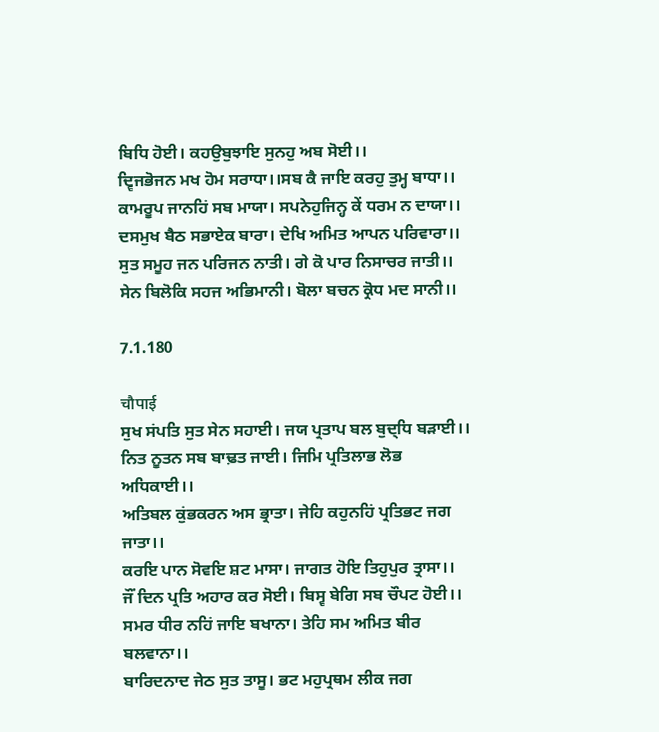ਬਿਧਿ ਹੋਈ। ਕਹਉਬੁਝਾਇ ਸੁਨਹੁ ਅਬ ਸੋਈ।।
ਦ੍ਵਿਜਭੋਜਨ ਮਖ ਹੋਮ ਸਰਾਧਾ।।ਸਬ ਕੈ ਜਾਇ ਕਰਹੁ ਤੁਮ੍ਹ ਬਾਧਾ।।
ਕਾਮਰੂਪ ਜਾਨਹਿਂ ਸਬ ਮਾਯਾ। ਸਪਨੇਹੁਜਿਨ੍ਹ ਕੇਂ ਧਰਮ ਨ ਦਾਯਾ।।
ਦਸਮੁਖ ਬੈਠ ਸਭਾਏਕ ਬਾਰਾ। ਦੇਖਿ ਅਮਿਤ ਆਪਨ ਪਰਿਵਾਰਾ।।
ਸੁਤ ਸਮੂਹ ਜਨ ਪਰਿਜਨ ਨਾਤੀ। ਗੇ ਕੋ ਪਾਰ ਨਿਸਾਚਰ ਜਾਤੀ।।
ਸੇਨ ਬਿਲੋਕਿ ਸਹਜ ਅਭਿਮਾਨੀ। ਬੋਲਾ ਬਚਨ ਕ੍ਰੋਧ ਮਦ ਸਾਨੀ।।

7.1.180

चौपाई
ਸੁਖ ਸਂਪਤਿ ਸੁਤ ਸੇਨ ਸਹਾਈ। ਜਯ ਪ੍ਰਤਾਪ ਬਲ ਬੁਦ੍ਧਿ ਬਡ਼ਾਈ।।
ਨਿਤ ਨੂਤਨ ਸਬ ਬਾਢ਼ਤ ਜਾਈ। ਜਿਮਿ ਪ੍ਰਤਿਲਾਭ ਲੋਭ ਅਧਿਕਾਈ।।
ਅਤਿਬਲ ਕੁਂਭਕਰਨ ਅਸ ਭ੍ਰਾਤਾ। ਜੇਹਿ ਕਹੁਨਹਿਂ ਪ੍ਰਤਿਭਟ ਜਗ ਜਾਤਾ।।
ਕਰਇ ਪਾਨ ਸੋਵਇ ਸ਼ਟ ਮਾਸਾ। ਜਾਗਤ ਹੋਇ ਤਿਹੁਪੁਰ ਤ੍ਰਾਸਾ।।
ਜੌਂ ਦਿਨ ਪ੍ਰਤਿ ਅਹਾਰ ਕਰ ਸੋਈ। ਬਿਸ੍ਵ ਬੇਗਿ ਸਬ ਚੌਪਟ ਹੋਈ।।
ਸਮਰ ਧੀਰ ਨਹਿਂ ਜਾਇ ਬਖਾਨਾ। ਤੇਹਿ ਸਮ ਅਮਿਤ ਬੀਰ ਬਲਵਾਨਾ।।
ਬਾਰਿਦਨਾਦ ਜੇਠ ਸੁਤ ਤਾਸੂ। ਭਟ ਮਹੁਪ੍ਰਥਮ ਲੀਕ ਜਗ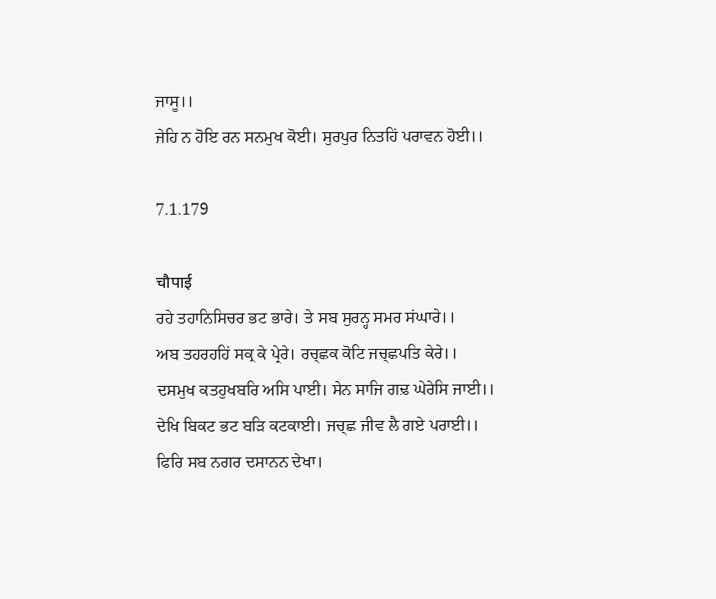ਜਾਸੂ।।
ਜੇਹਿ ਨ ਹੋਇ ਰਨ ਸਨਮੁਖ ਕੋਈ। ਸੁਰਪੁਰ ਨਿਤਹਿਂ ਪਰਾਵਨ ਹੋਈ।।

7.1.179

चौपाई
ਰਹੇ ਤਹਾਨਿਸਿਚਰ ਭਟ ਭਾਰੇ। ਤੇ ਸਬ ਸੁਰਨ੍ਹ ਸਮਰ ਸਂਘਾਰੇ।।
ਅਬ ਤਹਰਹਹਿਂ ਸਕ੍ਰ ਕੇ ਪ੍ਰੇਰੇ। ਰਚ੍ਛਕ ਕੋਟਿ ਜਚ੍ਛਪਤਿ ਕੇਰੇ।।
ਦਸਮੁਖ ਕਤਹੁਖਬਰਿ ਅਸਿ ਪਾਈ। ਸੇਨ ਸਾਜਿ ਗਢ਼ ਘੇਰੇਸਿ ਜਾਈ।।
ਦੇਖਿ ਬਿਕਟ ਭਟ ਬਡ਼ਿ ਕਟਕਾਈ। ਜਚ੍ਛ ਜੀਵ ਲੈ ਗਏ ਪਰਾਈ।।
ਫਿਰਿ ਸਬ ਨਗਰ ਦਸਾਨਨ ਦੇਖਾ।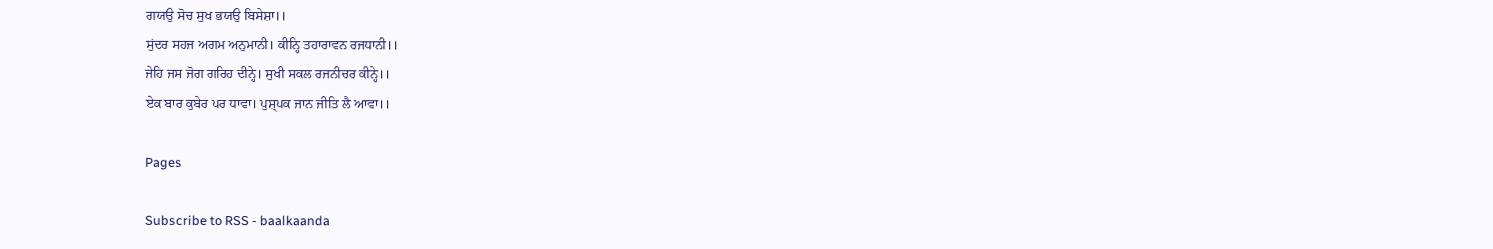ਗਯਉ ਸੋਚ ਸੁਖ ਭਯਉ ਬਿਸੇਸ਼ਾ।।
ਸੁਂਦਰ ਸਹਜ ਅਗਮ ਅਨੁਮਾਨੀ। ਕੀਨ੍ਹਿ ਤਹਾਰਾਵਨ ਰਜਧਾਨੀ।।
ਜੇਹਿ ਜਸ ਜੋਗ ਗਰਿਹ ਦੀਨ੍ਹੇ। ਸੁਖੀ ਸਕਲ ਰਜਨੀਚਰ ਕੀਨ੍ਹੇ।।
ਏਕ ਬਾਰ ਕੁਬੇਰ ਪਰ ਧਾਵਾ। ਪੁਸ਼੍ਪਕ ਜਾਨ ਜੀਤਿ ਲੈ ਆਵਾ।।

Pages

Subscribe to RSS - baalkaanda